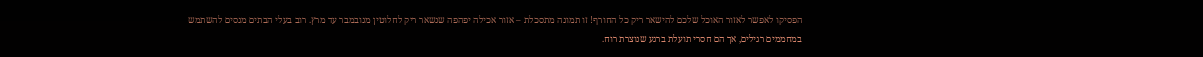הפסיקו לאפשר לאזור האוכל שלכם להישאר ריק כל החורף! זו תמונה מתסכלת – אזור אכילה יפהפה שנשאר ריק לחלוטין מנובמבר עד מרץ. רוב בעלי הבתים מנסים להשתמש במחממים רגילים, אך הם חסרי תועלת ברגע שנוצרת רוח.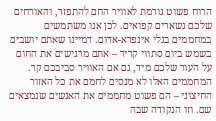הרוח פשוט גורמת לאוויר החם להתפזר, והאורחים שלכם נשארים קפואים. לכן אנו משתמשים במחממים בגלי אינפרא-אדום. דמיינו שאתם יושבים בשמש ביום סתווי קריר – אתם מרגישים את החום על העור שלכם מיד, גם אם האוויר סביבכם קר. המחממים האלו לא מנסים לחמם את כל האזור החיצוני – הם פשוט מחממים את האנשים שנמצאים שם. וזו הנקודה שבה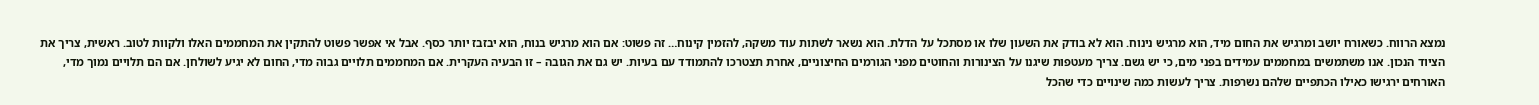נמצא הרווח. כשאורח יושב ומרגיש את החום מיד, הוא מרגיש נינוח. הוא לא בודק את השעון שלו או מסתכל על הדלת. הוא נשאר לשתות עוד משקה, להזמין קינוח… זה פשוט: אם הוא מרגיש בנוח, הוא יבזבז יותר כסף. אבל אי אפשר פשוט להתקין את המחממים האלו ולקוות לטוב. ראשית, צריך את הציוד הנכון. אנו משתמשים במחממים עמידים בפני מים, כי יש גשם. צריך מעטפות שיגנו על הצינורות והחוטים מפני הגורמים החיצוניים, אחרת תצטרכו להתמודד עם בעיות. יש גם את הגובה – זו הבעיה העקרית. אם המחממים תלויים גבוה מדי, החום לא יגיע לשולחן. אם הם תלויים נמוך מדי, האורחים ירגישו כאילו הכתפיים שלהם נשרפות. צריך לעשות כמה שינויים כדי שהכל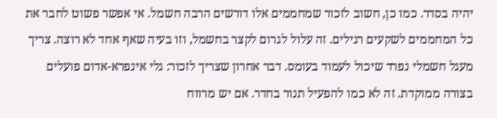יהיה בסדר. כמו כן, חשוב לזכור שמחממים אלו דורשים הרבה חשמל. אי אפשר פשוט לחבר את כל המחממים לשקעים רגילים. זה עלול לגרום לקצר בחשמל, וזו בעיה שאף אחד לא רוצה. צריך מעגל חשמלי נפרד שיכול לעמוד בעומס. דבר אחרון שצריך לזכור: גלי אינפרא-אדום פועלים בצורה ממוקדת. זה לא כמו להפעיל תנור בחדר. אם יש מרווח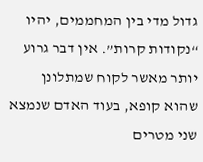גדול מדי בין המחממים, יהיו “נקודות קרות”. אין דבר גרוע יותר מאשר לקוח שמתלונן שהוא קופא, בעוד האדם שנמצא שני מטרים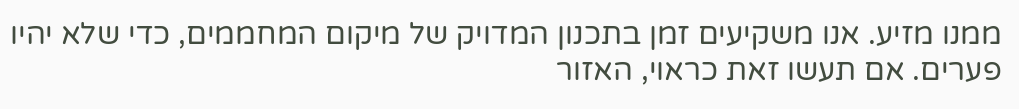ממנו מזיע. אנו משקיעים זמן בתכנון המדויק של מיקום המחממים, כדי שלא יהיו פערים. אם תעשו זאת כראוי, האזור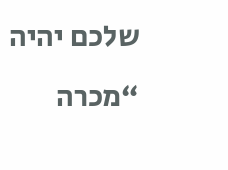שלכם יהיה “מכרה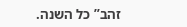זהב” כל השנה.